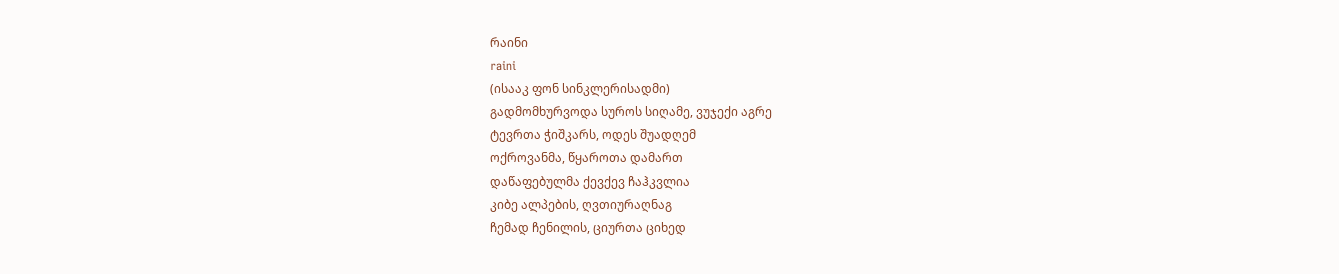რაინი
raini
(ისააკ ფონ სინკლერისადმი)
გადმომხურვოდა სუროს სიღამე, ვუჯექი აგრე
ტევრთა ჭიშკარს, ოდეს შუადღემ
ოქროვანმა, წყაროთა დამართ
დაწაფებულმა ქევქევ ჩაჰკვლია
კიბე ალპების, ღვთიურაღნაგ
ჩემად ჩენილის, ციურთა ციხედ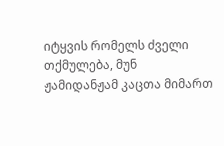იტყვის რომელს ძველი თქმულება, მუნ
ჟამიდანჟამ კაცთა მიმართ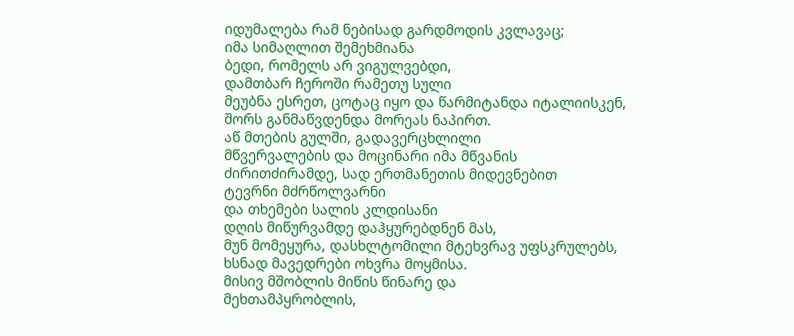იდუმალება რამ ნებისად გარდმოდის კვლავაც;
იმა სიმაღლით შემეხმიანა
ბედი, რომელს არ ვიგულვებდი,
დამთბარ ჩეროში რამეთუ სული
მეუბნა ესრეთ, ცოტაც იყო და წარმიტანდა იტალიისკენ,
შორს განმაწვდენდა მორეას ნაპირთ.
აწ მთების გულში, გადავერცხლილი
მწვერვალების და მოცინარი იმა მწვანის
ძირითძირამდე, სად ერთმანეთის მიდევნებით
ტევრნი მძრწოლვარნი
და თხემები სალის კლდისანი
დღის მიწურვამდე დაჰყურებდნენ მას,
მუნ მომეყურა, დასხლტომილი მტეხვრავ უფსკრულებს,
ხსნად მავედრები ოხვრა მოყმისა.
მისივ მშობლის მიწის წინარე და
მეხთამპყრობლის,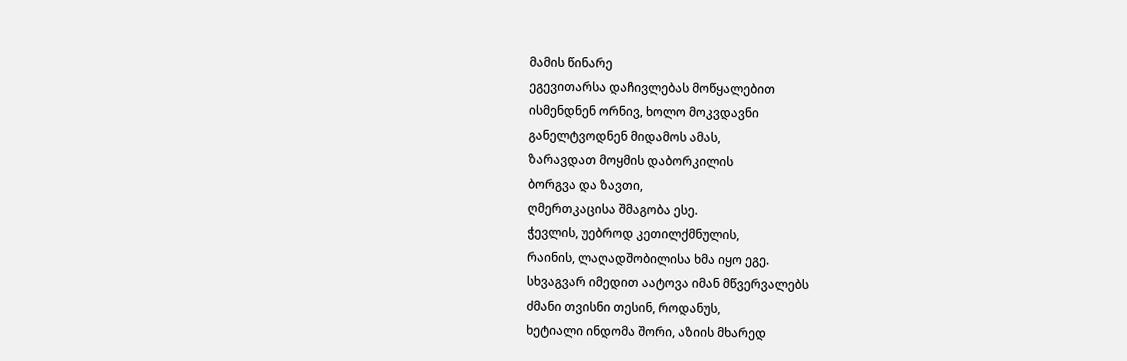მამის წინარე
ეგევითარსა დაჩივლებას მოწყალებით
ისმენდნენ ორნივ, ხოლო მოკვდავნი
განელტვოდნენ მიდამოს ამას,
ზარავდათ მოყმის დაბორკილის
ბორგვა და ზავთი,
ღმერთკაცისა შმაგობა ესე.
ჭევლის, უებროდ კეთილქმნულის,
რაინის, ლაღადშობილისა ხმა იყო ეგე.
სხვაგვარ იმედით აატოვა იმან მწვერვალებს
ძმანი თვისნი თესინ, როდანუს,
ხეტიალი ინდომა შორი, აზიის მხარედ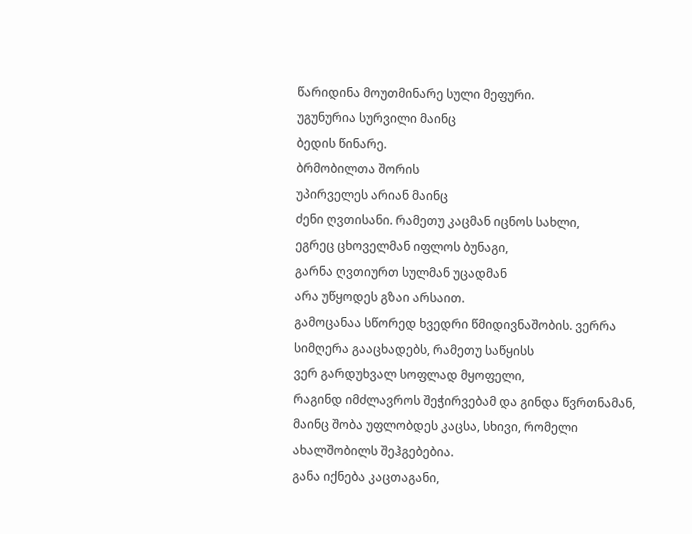წარიდინა მოუთმინარე სული მეფური.
უგუნურია სურვილი მაინც
ბედის წინარე.
ბრმობილთა შორის
უპირველეს არიან მაინც
ძენი ღვთისანი. რამეთუ კაცმან იცნოს სახლი,
ეგრეც ცხოველმან იფლოს ბუნაგი,
გარნა ღვთიურთ სულმან უცადმან
არა უწყოდეს გზაი არსაით.
გამოცანაა სწორედ ხვედრი წმიდივნაშობის. ვერრა
სიმღერა გააცხადებს, რამეთუ საწყისს
ვერ გარდუხვალ სოფლად მყოფელი,
რაგინდ იმძლავროს შეჭირვებამ და გინდა წვრთნამან,
მაინც შობა უფლობდეს კაცსა, სხივი, რომელი
ახალშობილს შეჰგებებია.
განა იქნება კაცთაგანი,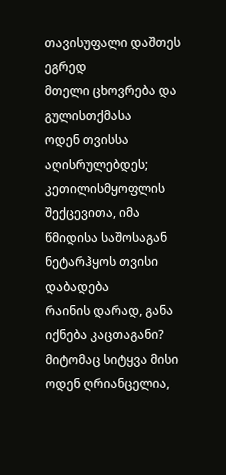თავისუფალი დაშთეს ეგრედ
მთელი ცხოვრება და გულისთქმასა
ოდენ თვისსა
აღისრულებდეს; კეთილისმყოფლის
შექცევითა, იმა წმიდისა საშოსაგან
ნეტარჰყოს თვისი დაბადება
რაინის დარად, განა
იქნება კაცთაგანი?
მიტომაც სიტყვა მისი ოდენ ღრიანცელია,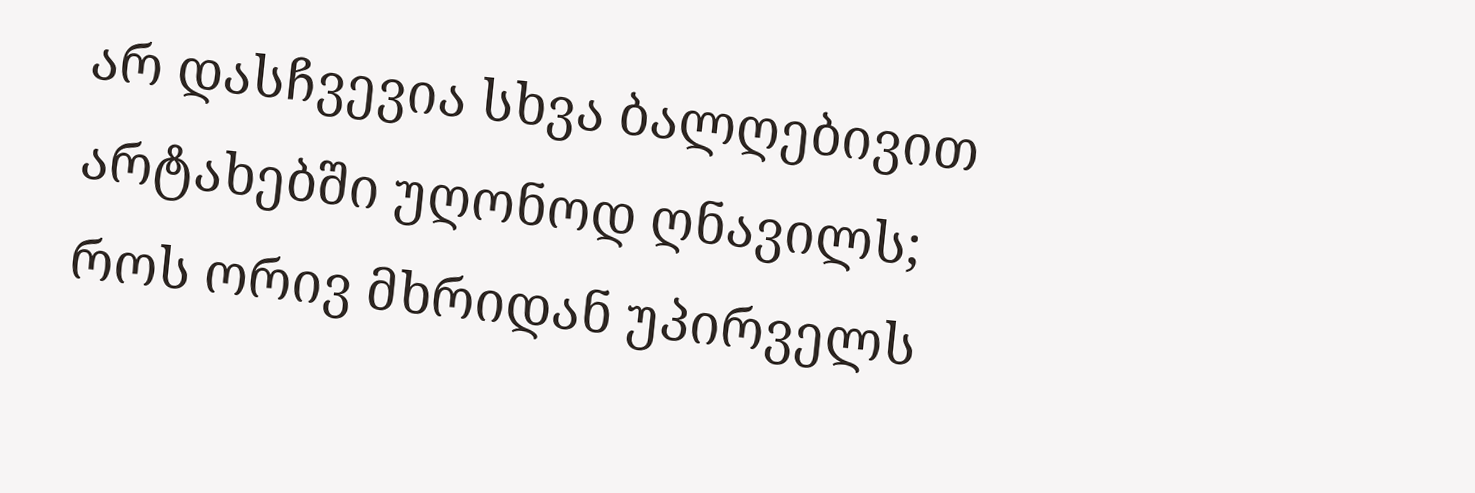არ დასჩვევია სხვა ბალღებივით
არტახებში უღონოდ ღნავილს;
როს ორივ მხრიდან უპირველს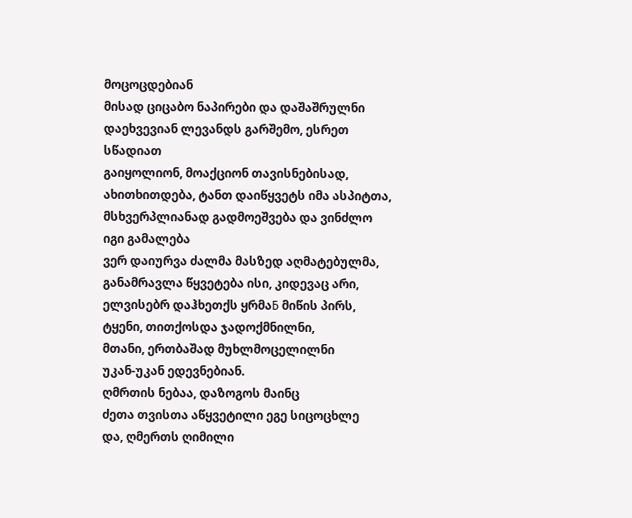მოცოცდებიან
მისად ციცაბო ნაპირები და დაშაშრულნი
დაეხვევიან ლევანდს გარშემო, ესრეთ სწადიათ
გაიყოლიონ, მოაქციონ თავისნებისად,
ახითხითდება, ტანთ დაიწყვეტს იმა ასპიტთა,
მსხვერპლიანად გადმოეშვება და ვინძლო იგი გამალება
ვერ დაიურვა ძალმა მასზედ აღმატებულმა,
განამრავლა წყვეტება ისი, კიდევაც არი,
ელვისებრ დაჰხეთქს ყრმაБ მიწის პირს,
ტყენი, თითქოსდა ჯადოქმნილნი,
მთანი, ერთბაშად მუხლმოცელილნი
უკან-უკან ედევნებიან.
ღმრთის ნებაა, დაზოგოს მაინც
ძეთა თვისთა აწყვეტილი ეგე სიცოცხლე
და, ღმერთს ღიმილი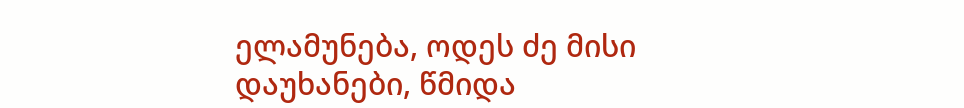ელამუნება, ოდეს ძე მისი
დაუხანები, წმიდა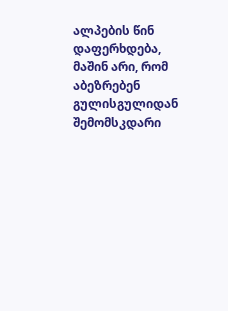ალპების წინ დაფერხდება,
მაშინ არი, რომ აბეზრებენ
გულისგულიდან შემომსკდარი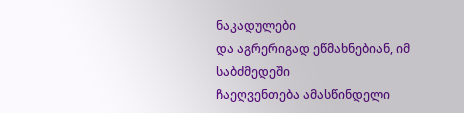ნაკადულები
და აგრერიგად ეწმახნებიან, იმ საბძმედეში
ჩაეღვენთება ამასწინდელი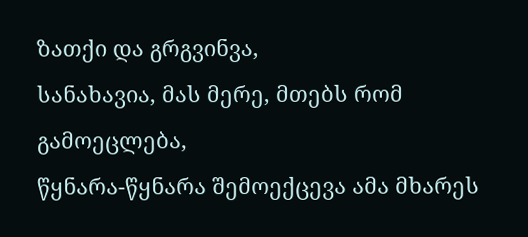ზათქი და გრგვინვა,
სანახავია, მას მერე, მთებს რომ გამოეცლება,
წყნარა-წყნარა შემოექცევა ამა მხარეს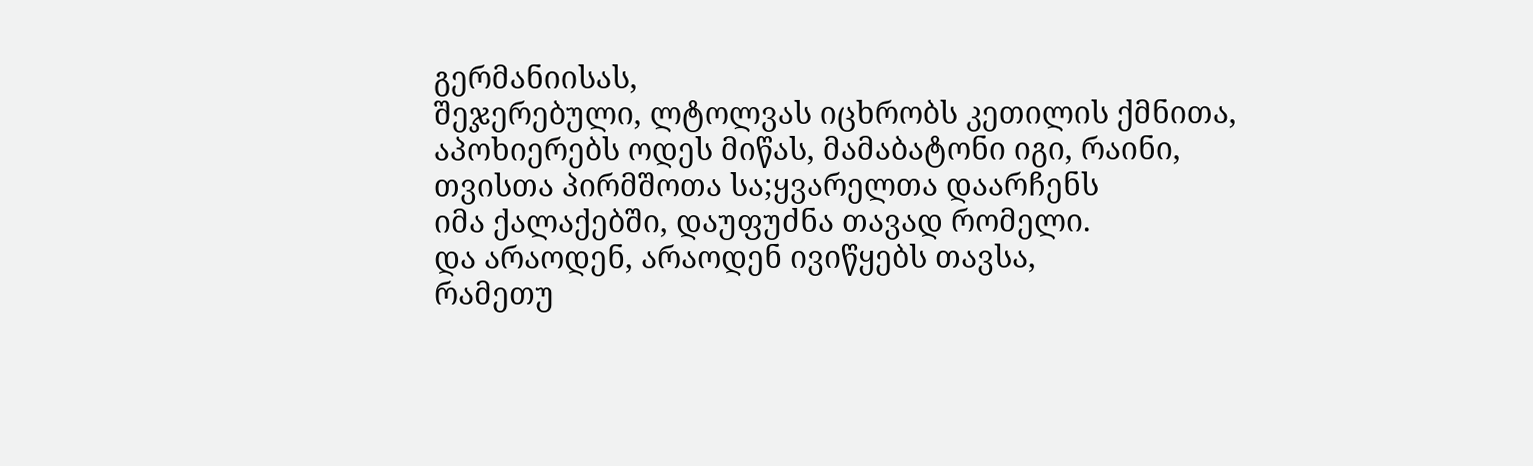გერმანიისას,
შეჯერებული, ლტოლვას იცხრობს კეთილის ქმნითა,
აპოხიერებს ოდეს მიწას, მამაბატონი იგი, რაინი,
თვისთა პირმშოთა სა;ყვარელთა დაარჩენს
იმა ქალაქებში, დაუფუძნა თავად რომელი.
და არაოდენ, არაოდენ ივიწყებს თავსა,
რამეთუ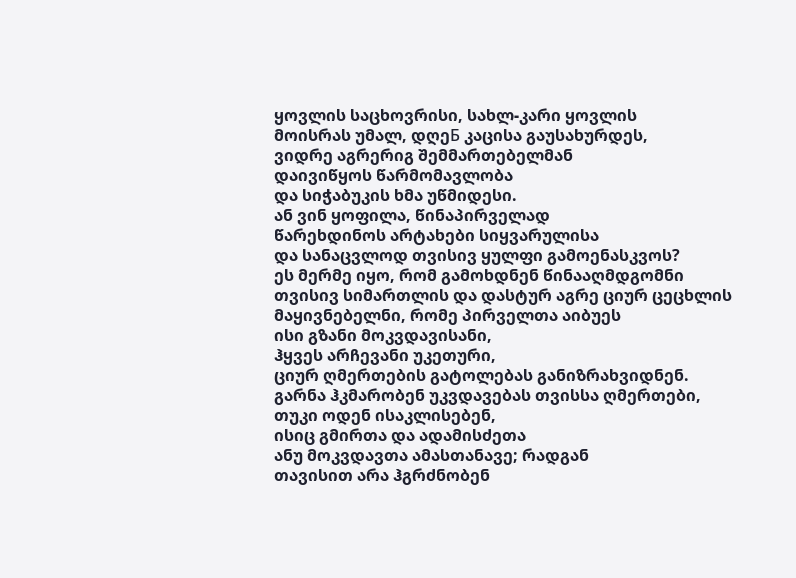ყოვლის საცხოვრისი, სახლ-კარი ყოვლის
მოისრას უმალ, დღეБ კაცისა გაუსახურდეს,
ვიდრე აგრერიგ შემმართებელმან
დაივიწყოს წარმომავლობა
და სიჭაბუკის ხმა უწმიდესი.
ან ვინ ყოფილა, წინაპირველად
წარეხდინოს არტახები სიყვარულისა
და სანაცვლოდ თვისივ ყულფი გამოენასკვოს?
ეს მერმე იყო, რომ გამოხდნენ წინააღმდგომნი
თვისივ სიმართლის და დასტურ აგრე ციურ ცეცხლის
მაყივნებელნი, რომე პირველთა აიბუეს
ისი გზანი მოკვდავისანი,
ჰყვეს არჩევანი უკეთური,
ციურ ღმერთების გატოლებას განიზრახვიდნენ.
გარნა ჰკმარობენ უკვდავებას თვისსა ღმერთები,
თუკი ოდენ ისაკლისებენ,
ისიც გმირთა და ადამისძეთა
ანუ მოკვდავთა ამასთანავე; რადგან
თავისით არა ჰგრძნობენ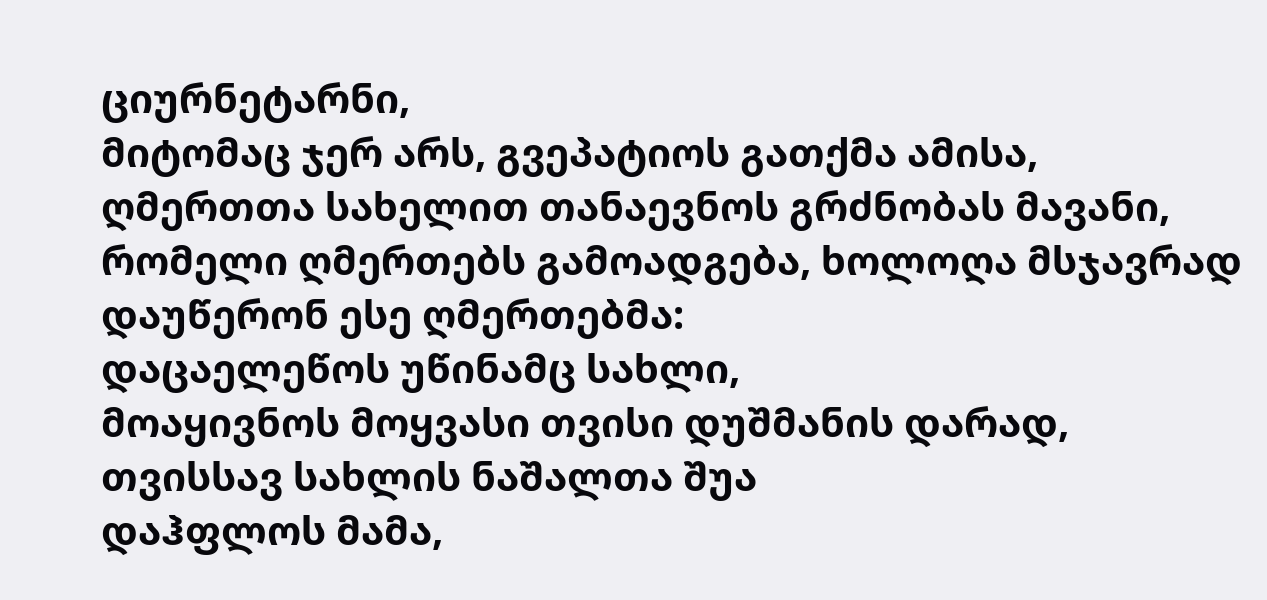ციურნეტარნი,
მიტომაც ჯერ არს, გვეპატიოს გათქმა ამისა,
ღმერთთა სახელით თანაევნოს გრძნობას მავანი,
რომელი ღმერთებს გამოადგება, ხოლოღა მსჯავრად
დაუწერონ ესე ღმერთებმა:
დაცაელეწოს უწინამც სახლი,
მოაყივნოს მოყვასი თვისი დუშმანის დარად,
თვისსავ სახლის ნაშალთა შუა
დაჰფლოს მამა,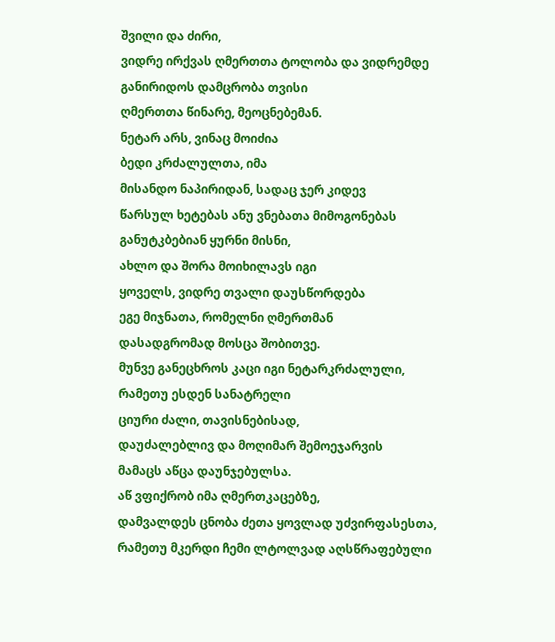შვილი და ძირი,
ვიდრე ირქვას ღმერთთა ტოლობა და ვიდრემდე
განირიდოს დამცრობა თვისი
ღმერთთა წინარე, მეოცნებემან.
ნეტარ არს, ვინაც მოიძია
ბედი კრძალულთა, იმა
მისანდო ნაპირიდან, სადაც ჯერ კიდევ
წარსულ ხეტებას ანუ ვნებათა მიმოგონებას
განუტკბებიან ყურნი მისნი,
ახლო და შორა მოიხილავს იგი
ყოველს, ვიდრე თვალი დაუსწორდება
ეგე მიჯნათა, რომელნი ღმერთმან
დასადგრომად მოსცა შობითვე.
მუნვე განეცხროს კაცი იგი ნეტარკრძალული,
რამეთუ ესდენ სანატრელი
ციური ძალი, თავისნებისად,
დაუძალებლივ და მოღიმარ შემოეჯარვის
მამაცს აწცა დაუნჯებულსა.
აწ ვფიქრობ იმა ღმერთკაცებზე,
დამვალდეს ცნობა ძეთა ყოვლად უძვირფასესთა,
რამეთუ მკერდი ჩემი ლტოლვად აღსწრაფებული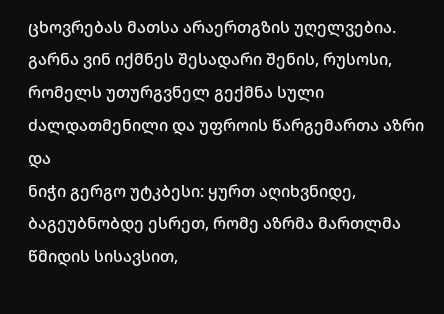ცხოვრებას მათსა არაერთგზის უღელვებია.
გარნა ვინ იქმნეს შესადარი შენის, რუსოსი,
რომელს უთურგვნელ გექმნა სული
ძალდათმენილი და უფროის წარგემართა აზრი და
ნიჭი გერგო უტკბესი: ყურთ აღიხვნიდე,
ბაგეუბნობდე ესრეთ, რომე აზრმა მართლმა
წმიდის სისავსით,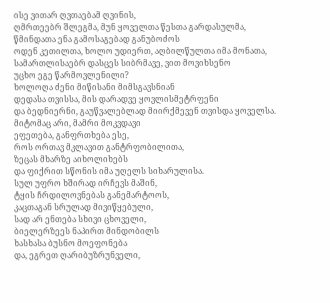ისე ვითარ ღვთაებამ ღვინის,
ღმრთეებრ შლეგმა, მუნ ყოველთა წესთა გარდასულმა,
წმინდათა ენა გამოსაგებად განუბოძოს
ოდენ კეთილთა, ხოლო უდიერთ, აღბილწულთა იმა მონათა,
სამართლისაებრ დასცეს სიბრმავე, ვით მოვიხსენო
უცხო ეგე წარმოვლენილი?
ხოლოღა ძენი მიწისანი მიმსგავსნიან
დედასა თვისსა, მის დარადვე ყოვლისმეტრფენი
და ბედნიერნი, გაუწვალებლად მიირქმევენ თვისდა ყოველსა.
მიტომაც არი, მამრი მოკვდავი
ეფეთება, განფრთხება ესე,
როს ორთავ მკლავით განტრფობილითა,
ზეცას მხარზე აიხოლიხებს
და ფიქრით სწონის იმა უღელს სიხარულისა.
სულ უფრო ხშირად ირჩევს მაშინ,
ტყის ჩრდილოვნებას განემარტოოს,
კაცთაგან სრულად მივიწყებული,
სად არ ენთება სხივი ცხოველი,
ბიელერზეეს ნაპირთ მინდობილს
ხასხასა ბუსნო მოეფონება
და, ეგრეთ ღარიბუზრუნველი,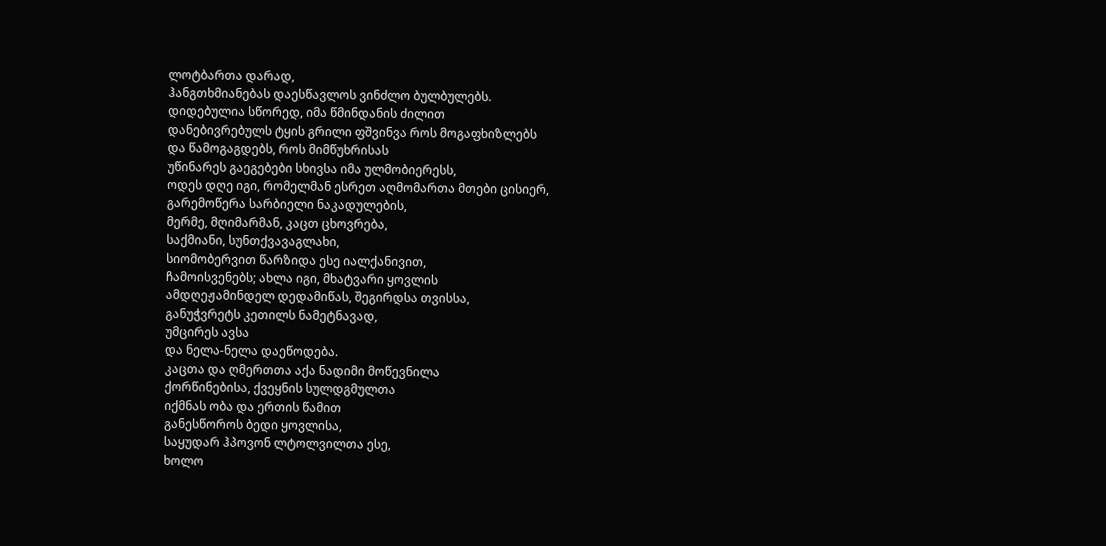ლოტბართა დარად,
ჰანგთხმიანებას დაესწავლოს ვინძლო ბულბულებს.
დიდებულია სწორედ, იმა წმინდანის ძილით
დანებივრებულს ტყის გრილი ფშვინვა როს მოგაფხიზლებს
და წამოგაგდებს, როს მიმწუხრისას
უწინარეს გაეგებები სხივსა იმა ულმობიერესს,
ოდეს დღე იგი, რომელმან ესრეთ აღმომართა მთები ცისიერ,
გარემოწერა სარბიელი ნაკადულების,
მერმე, მღიმარმან, კაცთ ცხოვრება,
საქმიანი, სუნთქვავაგლახი,
სიომობერვით წარზიდა ესე იალქანივით,
ჩამოისვენებს; ახლა იგი, მხატვარი ყოვლის
ამდღეჟამინდელ დედამიწას, შეგირდსა თვისსა,
განუჭვრეტს კეთილს ნამეტნავად,
უმცირეს ავსა
და ნელა-ნელა დაეწოდება.
კაცთა და ღმერთთა აქა ნადიმი მოწევნილა
ქორწინებისა, ქვეყნის სულდგმულთა
იქმნას ობა და ერთის წამით
განესწოროს ბედი ყოვლისა,
საყუდარ ჰპოვონ ლტოლვილთა ესე,
ხოლო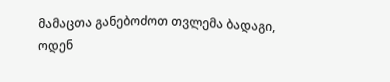მამაცთა განებოძოთ თვლემა ბადაგი,
ოდენ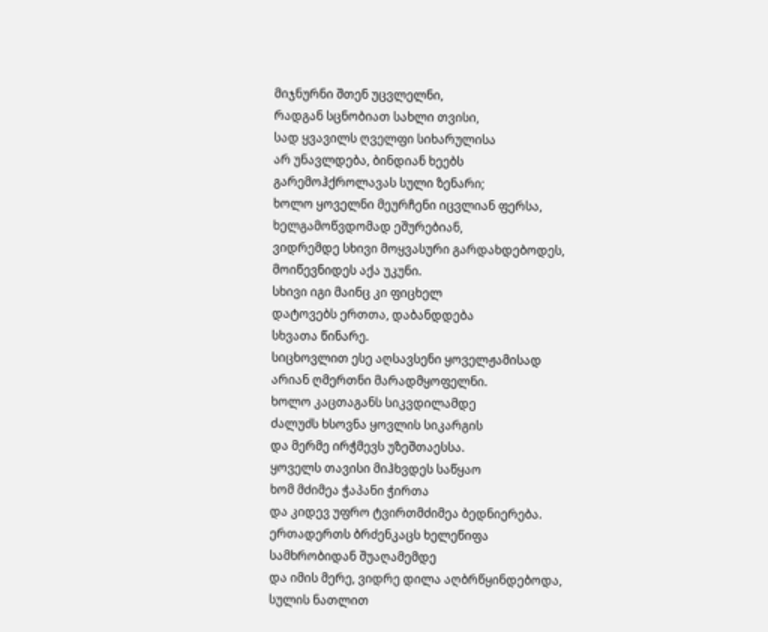მიჯნურნი შთენ უცვლელნი,
რადგან სცნობიათ სახლი თვისი,
სად ყვავილს ღველფი სიხარულისა
არ უნავლდება, ბინდიან ხეებს
გარემოჰქროლავას სული ზენარი;
ხოლო ყოველნი მეურჩენი იცვლიან ფერსა,
ხელგამოწვდომად ეშურებიან,
ვიდრემდე სხივი მოყვასური გარდახდებოდეს,
მოიწევნიდეს აქა უკუნი.
სხივი იგი მაინც კი ფიცხელ
დატოვებს ერთთა, დაბანდდება
სხვათა წინარე.
სიცხოვლით ესე აღსავსენი ყოველჟამისად
არიან ღმერთნი მარადმყოფელნი.
ხოლო კაცთაგანს სიკვდილამდე
ძალუძს ხსოვნა ყოვლის სიკარგის
და მერმე ირჭმევს უზეშთაესსა.
ყოველს თავისი მიჰხვდეს საწყაო
ხომ მძიმეა ჭაპანი ჭირთა
და კიდევ უფრო ტვირთმძიმეა ბედნიერება.
ერთადერთს ბრძენკაცს ხელეწიფა
სამხრობიდან შუაღამემდე
და იმის მერე, ვიდრე დილა აღბრწყინდებოდა,
სულის ნათლით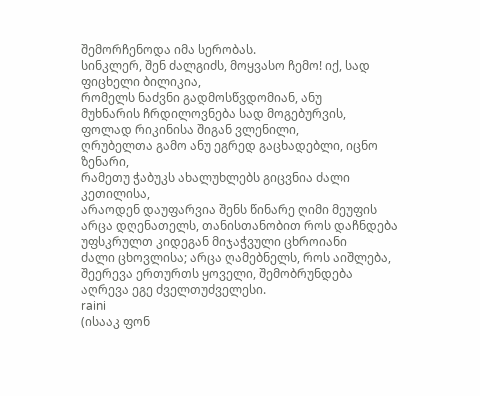შემორჩენოდა იმა სერობას.
სინკლერ, შენ ძალგიძს, მოყვასო ჩემო! იქ, სად ფიცხელი ბილიკია,
რომელს ნაძვნი გადმოსწვდომიან, ანუ
მუხნარის ჩრდილოვნება სად მოგებურვის,
ფოლად რიკინისა შიგან ვლენილი,
ღრუბელთა გამო ანუ ეგრედ გაცხადებლი, იცნო ზენარი,
რამეთუ ჭაბუკს ახალუხლებს გიცვნია ძალი კეთილისა,
არაოდენ დაუფარვია შენს წინარე ღიმი მეუფის
არცა დღენათელს, თანისთანობით როს დაჩნდება
უფსკრულთ კიდეგან მიჯაჭვული ცხროიანი
ძალი ცხოვლისა; არცა ღამებნელს, როს აიშლება,
შეერევა ერთურთს ყოველი, შემობრუნდება
აღრევა ეგე ძველთუძველესი.
raini
(ისააკ ფონ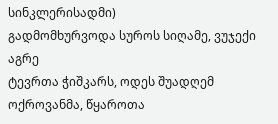სინკლერისადმი)
გადმომხურვოდა სუროს სიღამე, ვუჯექი აგრე
ტევრთა ჭიშკარს, ოდეს შუადღემ
ოქროვანმა, წყაროთა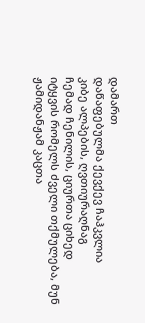დამართ
დაწაფებულმა ქევქევ ჩაჰკვლია
კიბე ალპების, ღვთიურაღნაგ
ჩემად ჩენილის, ციურთა ციხედ
იტყვის რომელს ძველი თქმულება, მუნ
ჟამიდანჟამ კაცთა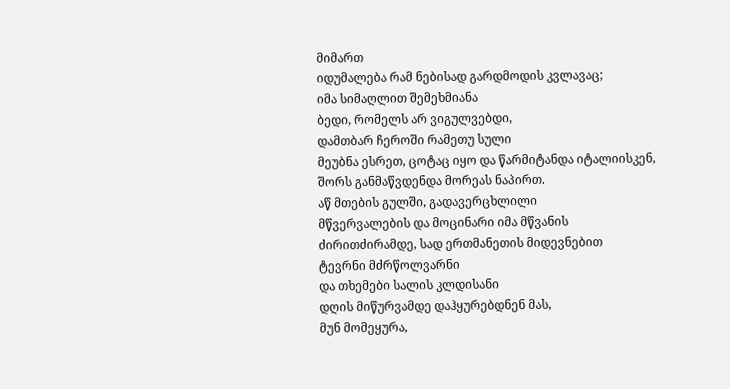მიმართ
იდუმალება რამ ნებისად გარდმოდის კვლავაც;
იმა სიმაღლით შემეხმიანა
ბედი, რომელს არ ვიგულვებდი,
დამთბარ ჩეროში რამეთუ სული
მეუბნა ესრეთ, ცოტაც იყო და წარმიტანდა იტალიისკენ,
შორს განმაწვდენდა მორეას ნაპირთ.
აწ მთების გულში, გადავერცხლილი
მწვერვალების და მოცინარი იმა მწვანის
ძირითძირამდე, სად ერთმანეთის მიდევნებით
ტევრნი მძრწოლვარნი
და თხემები სალის კლდისანი
დღის მიწურვამდე დაჰყურებდნენ მას,
მუნ მომეყურა,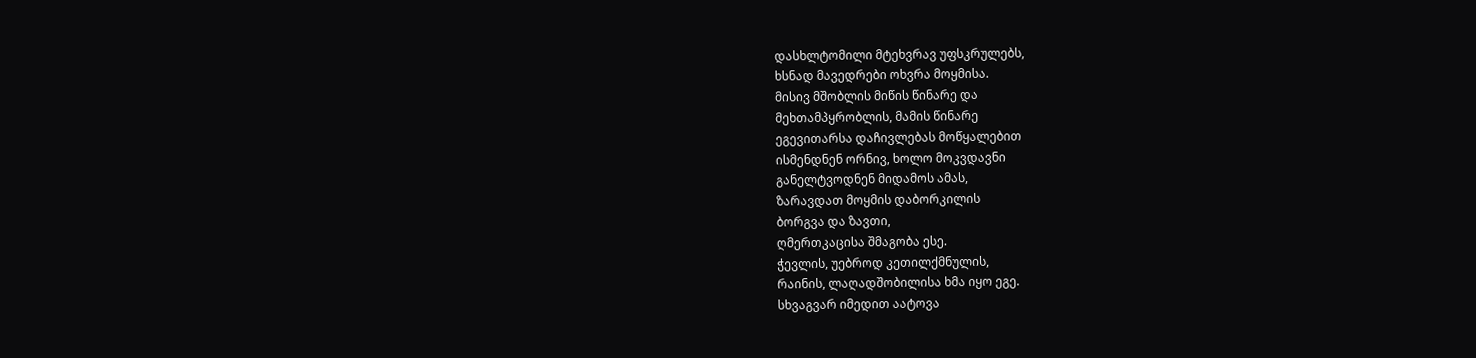დასხლტომილი მტეხვრავ უფსკრულებს,
ხსნად მავედრები ოხვრა მოყმისა.
მისივ მშობლის მიწის წინარე და
მეხთამპყრობლის, მამის წინარე
ეგევითარსა დაჩივლებას მოწყალებით
ისმენდნენ ორნივ, ხოლო მოკვდავნი
განელტვოდნენ მიდამოს ამას,
ზარავდათ მოყმის დაბორკილის
ბორგვა და ზავთი,
ღმერთკაცისა შმაგობა ესე.
ჭევლის, უებროდ კეთილქმნულის,
რაინის, ლაღადშობილისა ხმა იყო ეგე.
სხვაგვარ იმედით აატოვა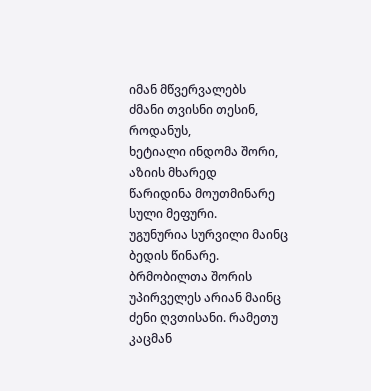იმან მწვერვალებს
ძმანი თვისნი თესინ, როდანუს,
ხეტიალი ინდომა შორი, აზიის მხარედ
წარიდინა მოუთმინარე სული მეფური.
უგუნურია სურვილი მაინც
ბედის წინარე.
ბრმობილთა შორის
უპირველეს არიან მაინც
ძენი ღვთისანი. რამეთუ კაცმან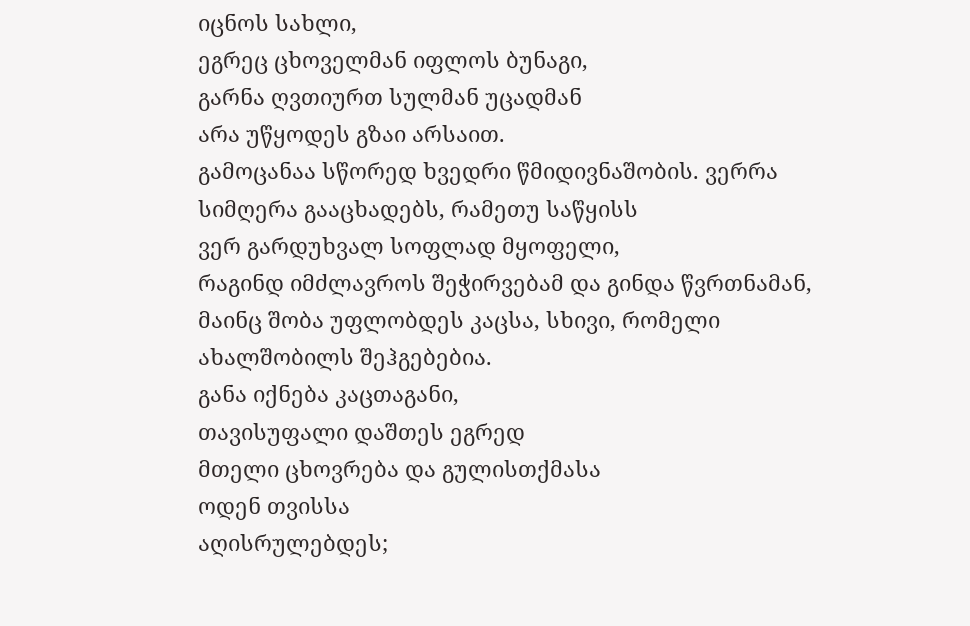იცნოს სახლი,
ეგრეც ცხოველმან იფლოს ბუნაგი,
გარნა ღვთიურთ სულმან უცადმან
არა უწყოდეს გზაი არსაით.
გამოცანაა სწორედ ხვედრი წმიდივნაშობის. ვერრა
სიმღერა გააცხადებს, რამეთუ საწყისს
ვერ გარდუხვალ სოფლად მყოფელი,
რაგინდ იმძლავროს შეჭირვებამ და გინდა წვრთნამან,
მაინც შობა უფლობდეს კაცსა, სხივი, რომელი
ახალშობილს შეჰგებებია.
განა იქნება კაცთაგანი,
თავისუფალი დაშთეს ეგრედ
მთელი ცხოვრება და გულისთქმასა
ოდენ თვისსა
აღისრულებდეს;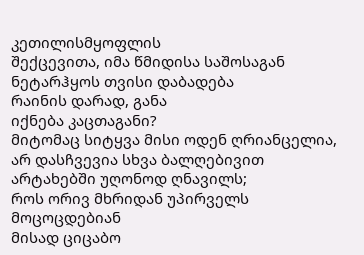კეთილისმყოფლის
შექცევითა, იმა წმიდისა საშოსაგან
ნეტარჰყოს თვისი დაბადება
რაინის დარად, განა
იქნება კაცთაგანი?
მიტომაც სიტყვა მისი ოდენ ღრიანცელია,
არ დასჩვევია სხვა ბალღებივით
არტახებში უღონოდ ღნავილს;
როს ორივ მხრიდან უპირველს მოცოცდებიან
მისად ციცაბო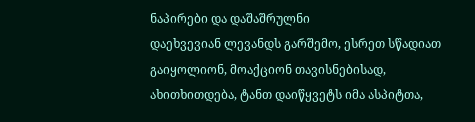ნაპირები და დაშაშრულნი
დაეხვევიან ლევანდს გარშემო, ესრეთ სწადიათ
გაიყოლიონ, მოაქციონ თავისნებისად,
ახითხითდება, ტანთ დაიწყვეტს იმა ასპიტთა,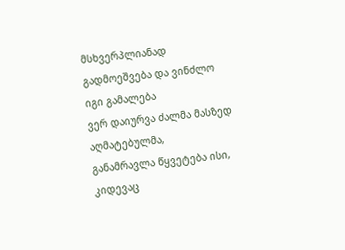მსხვერპლიანად გადმოეშვება და ვინძლო იგი გამალება
ვერ დაიურვა ძალმა მასზედ აღმატებულმა,
განამრავლა წყვეტება ისი, კიდევაც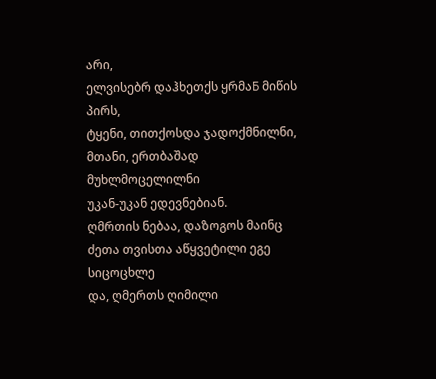არი,
ელვისებრ დაჰხეთქს ყრმაБ მიწის პირს,
ტყენი, თითქოსდა ჯადოქმნილნი,
მთანი, ერთბაშად მუხლმოცელილნი
უკან-უკან ედევნებიან.
ღმრთის ნებაა, დაზოგოს მაინც
ძეთა თვისთა აწყვეტილი ეგე სიცოცხლე
და, ღმერთს ღიმილი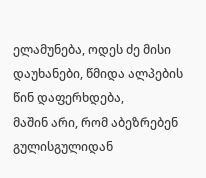ელამუნება, ოდეს ძე მისი
დაუხანები, წმიდა ალპების წინ დაფერხდება,
მაშინ არი, რომ აბეზრებენ
გულისგულიდან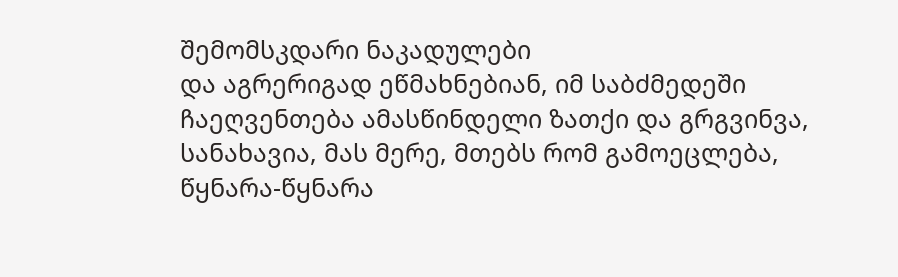შემომსკდარი ნაკადულები
და აგრერიგად ეწმახნებიან, იმ საბძმედეში
ჩაეღვენთება ამასწინდელი ზათქი და გრგვინვა,
სანახავია, მას მერე, მთებს რომ გამოეცლება,
წყნარა-წყნარა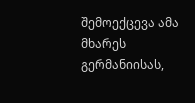შემოექცევა ამა მხარეს გერმანიისას,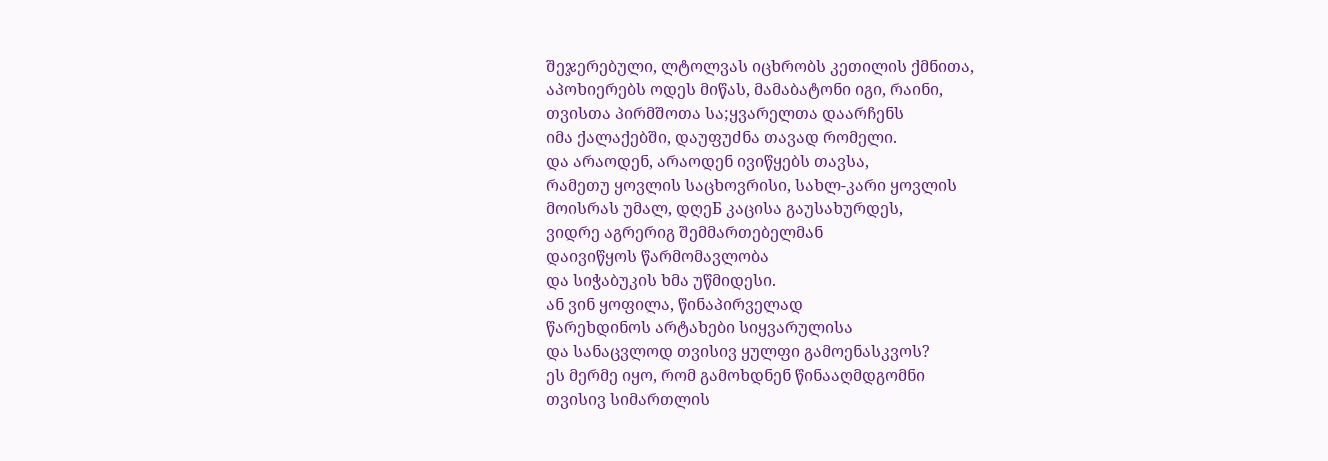შეჯერებული, ლტოლვას იცხრობს კეთილის ქმნითა,
აპოხიერებს ოდეს მიწას, მამაბატონი იგი, რაინი,
თვისთა პირმშოთა სა;ყვარელთა დაარჩენს
იმა ქალაქებში, დაუფუძნა თავად რომელი.
და არაოდენ, არაოდენ ივიწყებს თავსა,
რამეთუ ყოვლის საცხოვრისი, სახლ-კარი ყოვლის
მოისრას უმალ, დღეБ კაცისა გაუსახურდეს,
ვიდრე აგრერიგ შემმართებელმან
დაივიწყოს წარმომავლობა
და სიჭაბუკის ხმა უწმიდესი.
ან ვინ ყოფილა, წინაპირველად
წარეხდინოს არტახები სიყვარულისა
და სანაცვლოდ თვისივ ყულფი გამოენასკვოს?
ეს მერმე იყო, რომ გამოხდნენ წინააღმდგომნი
თვისივ სიმართლის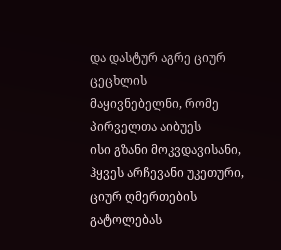და დასტურ აგრე ციურ ცეცხლის
მაყივნებელნი, რომე პირველთა აიბუეს
ისი გზანი მოკვდავისანი,
ჰყვეს არჩევანი უკეთური,
ციურ ღმერთების გატოლებას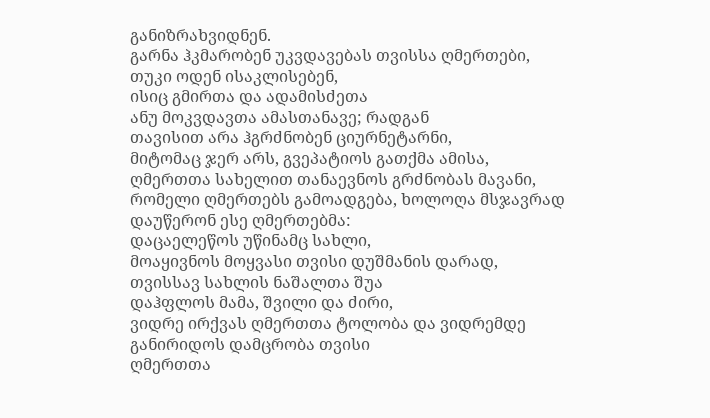განიზრახვიდნენ.
გარნა ჰკმარობენ უკვდავებას თვისსა ღმერთები,
თუკი ოდენ ისაკლისებენ,
ისიც გმირთა და ადამისძეთა
ანუ მოკვდავთა ამასთანავე; რადგან
თავისით არა ჰგრძნობენ ციურნეტარნი,
მიტომაც ჯერ არს, გვეპატიოს გათქმა ამისა,
ღმერთთა სახელით თანაევნოს გრძნობას მავანი,
რომელი ღმერთებს გამოადგება, ხოლოღა მსჯავრად
დაუწერონ ესე ღმერთებმა:
დაცაელეწოს უწინამც სახლი,
მოაყივნოს მოყვასი თვისი დუშმანის დარად,
თვისსავ სახლის ნაშალთა შუა
დაჰფლოს მამა, შვილი და ძირი,
ვიდრე ირქვას ღმერთთა ტოლობა და ვიდრემდე
განირიდოს დამცრობა თვისი
ღმერთთა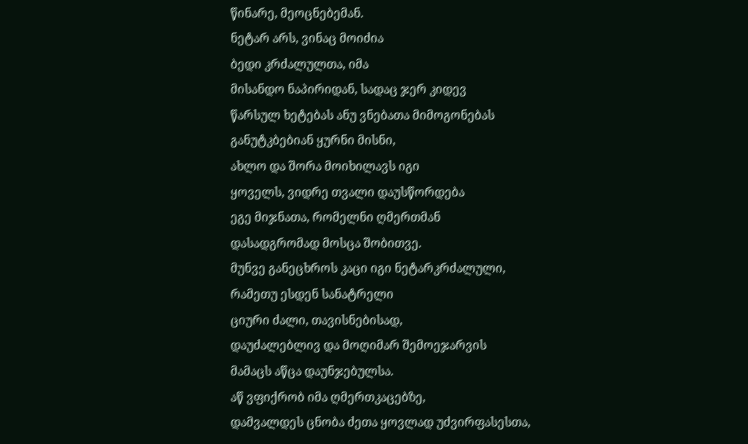წინარე, მეოცნებემან.
ნეტარ არს, ვინაც მოიძია
ბედი კრძალულთა, იმა
მისანდო ნაპირიდან, სადაც ჯერ კიდევ
წარსულ ხეტებას ანუ ვნებათა მიმოგონებას
განუტკბებიან ყურნი მისნი,
ახლო და შორა მოიხილავს იგი
ყოველს, ვიდრე თვალი დაუსწორდება
ეგე მიჯნათა, რომელნი ღმერთმან
დასადგრომად მოსცა შობითვე.
მუნვე განეცხროს კაცი იგი ნეტარკრძალული,
რამეთუ ესდენ სანატრელი
ციური ძალი, თავისნებისად,
დაუძალებლივ და მოღიმარ შემოეჯარვის
მამაცს აწცა დაუნჯებულსა.
აწ ვფიქრობ იმა ღმერთკაცებზე,
დამვალდეს ცნობა ძეთა ყოვლად უძვირფასესთა,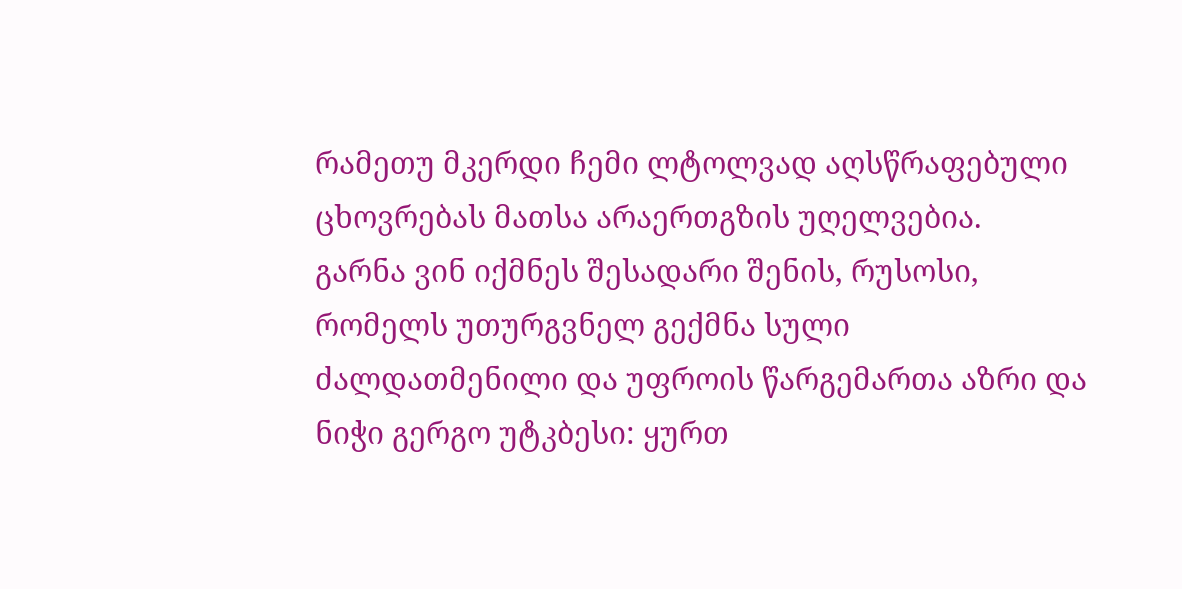რამეთუ მკერდი ჩემი ლტოლვად აღსწრაფებული
ცხოვრებას მათსა არაერთგზის უღელვებია.
გარნა ვინ იქმნეს შესადარი შენის, რუსოსი,
რომელს უთურგვნელ გექმნა სული
ძალდათმენილი და უფროის წარგემართა აზრი და
ნიჭი გერგო უტკბესი: ყურთ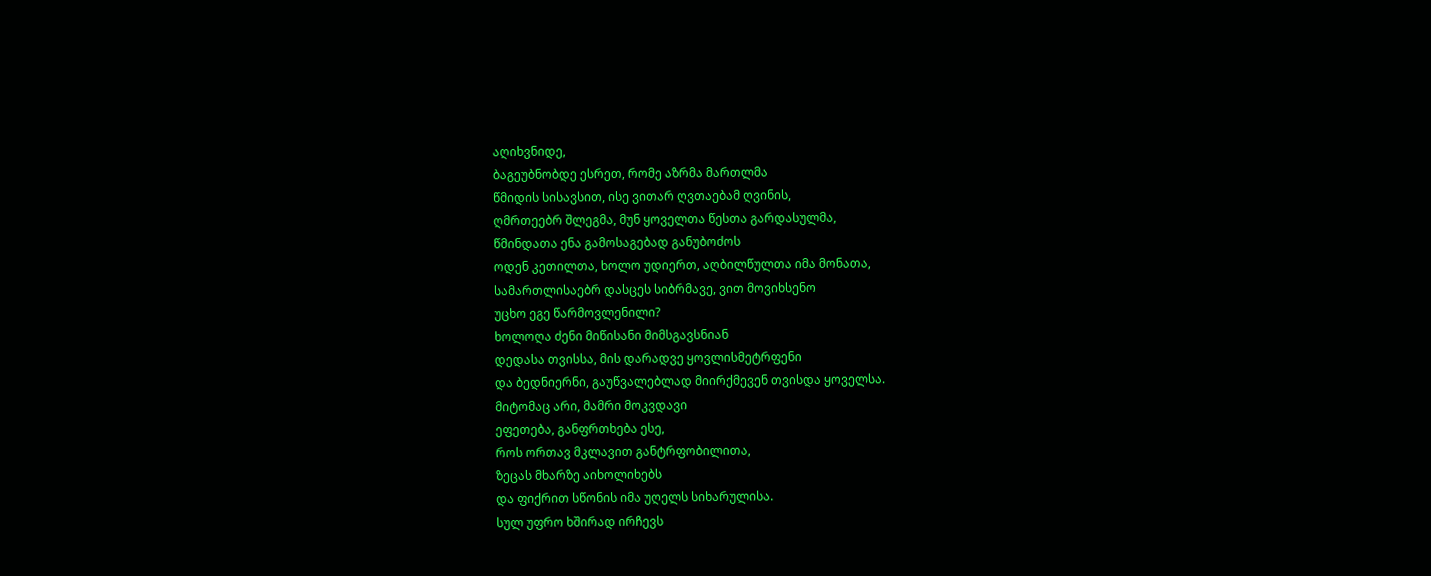აღიხვნიდე,
ბაგეუბნობდე ესრეთ, რომე აზრმა მართლმა
წმიდის სისავსით, ისე ვითარ ღვთაებამ ღვინის,
ღმრთეებრ შლეგმა, მუნ ყოველთა წესთა გარდასულმა,
წმინდათა ენა გამოსაგებად განუბოძოს
ოდენ კეთილთა, ხოლო უდიერთ, აღბილწულთა იმა მონათა,
სამართლისაებრ დასცეს სიბრმავე, ვით მოვიხსენო
უცხო ეგე წარმოვლენილი?
ხოლოღა ძენი მიწისანი მიმსგავსნიან
დედასა თვისსა, მის დარადვე ყოვლისმეტრფენი
და ბედნიერნი, გაუწვალებლად მიირქმევენ თვისდა ყოველსა.
მიტომაც არი, მამრი მოკვდავი
ეფეთება, განფრთხება ესე,
როს ორთავ მკლავით განტრფობილითა,
ზეცას მხარზე აიხოლიხებს
და ფიქრით სწონის იმა უღელს სიხარულისა.
სულ უფრო ხშირად ირჩევს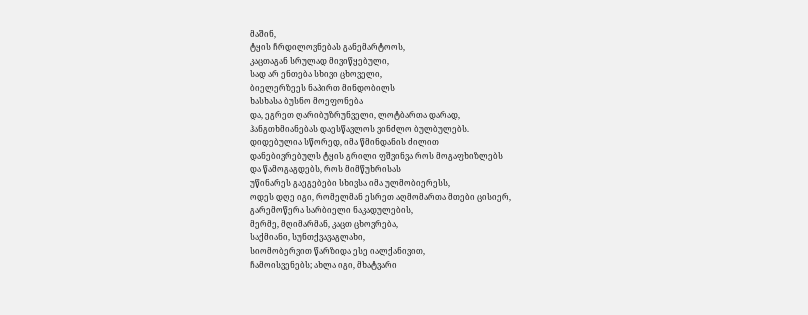მაშინ,
ტყის ჩრდილოვნებას განემარტოოს,
კაცთაგან სრულად მივიწყებული,
სად არ ენთება სხივი ცხოველი,
ბიელერზეეს ნაპირთ მინდობილს
ხასხასა ბუსნო მოეფონება
და, ეგრეთ ღარიბუზრუნველი, ლოტბართა დარად,
ჰანგთხმიანებას დაესწავლოს ვინძლო ბულბულებს.
დიდებულია სწორედ, იმა წმინდანის ძილით
დანებივრებულს ტყის გრილი ფშვინვა როს მოგაფხიზლებს
და წამოგაგდებს, როს მიმწუხრისას
უწინარეს გაეგებები სხივსა იმა ულმობიერესს,
ოდეს დღე იგი, რომელმან ესრეთ აღმომართა მთები ცისიერ,
გარემოწერა სარბიელი ნაკადულების,
მერმე, მღიმარმან, კაცთ ცხოვრება,
საქმიანი, სუნთქვავაგლახი,
სიომობერვით წარზიდა ესე იალქანივით,
ჩამოისვენებს; ახლა იგი, მხატვარი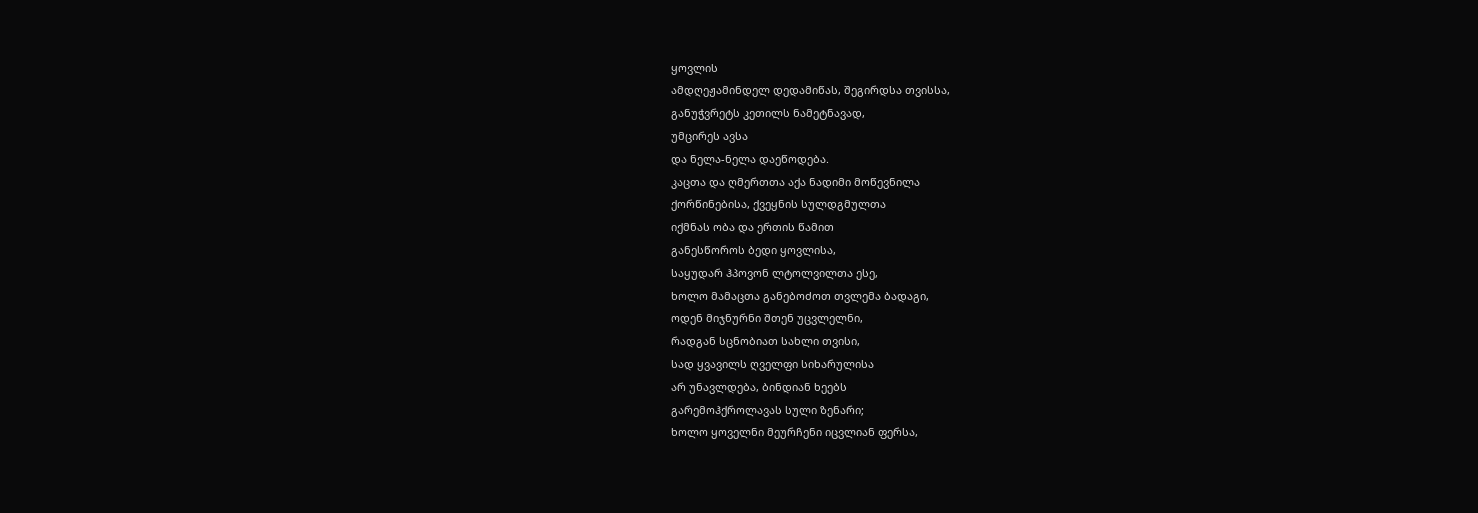ყოვლის
ამდღეჟამინდელ დედამიწას, შეგირდსა თვისსა,
განუჭვრეტს კეთილს ნამეტნავად,
უმცირეს ავსა
და ნელა-ნელა დაეწოდება.
კაცთა და ღმერთთა აქა ნადიმი მოწევნილა
ქორწინებისა, ქვეყნის სულდგმულთა
იქმნას ობა და ერთის წამით
განესწოროს ბედი ყოვლისა,
საყუდარ ჰპოვონ ლტოლვილთა ესე,
ხოლო მამაცთა განებოძოთ თვლემა ბადაგი,
ოდენ მიჯნურნი შთენ უცვლელნი,
რადგან სცნობიათ სახლი თვისი,
სად ყვავილს ღველფი სიხარულისა
არ უნავლდება, ბინდიან ხეებს
გარემოჰქროლავას სული ზენარი;
ხოლო ყოველნი მეურჩენი იცვლიან ფერსა,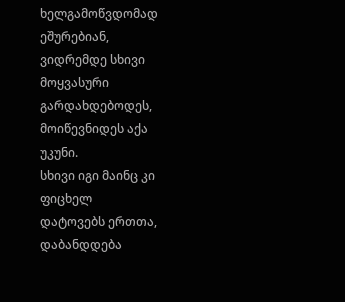ხელგამოწვდომად ეშურებიან,
ვიდრემდე სხივი მოყვასური გარდახდებოდეს,
მოიწევნიდეს აქა უკუნი.
სხივი იგი მაინც კი ფიცხელ
დატოვებს ერთთა, დაბანდდება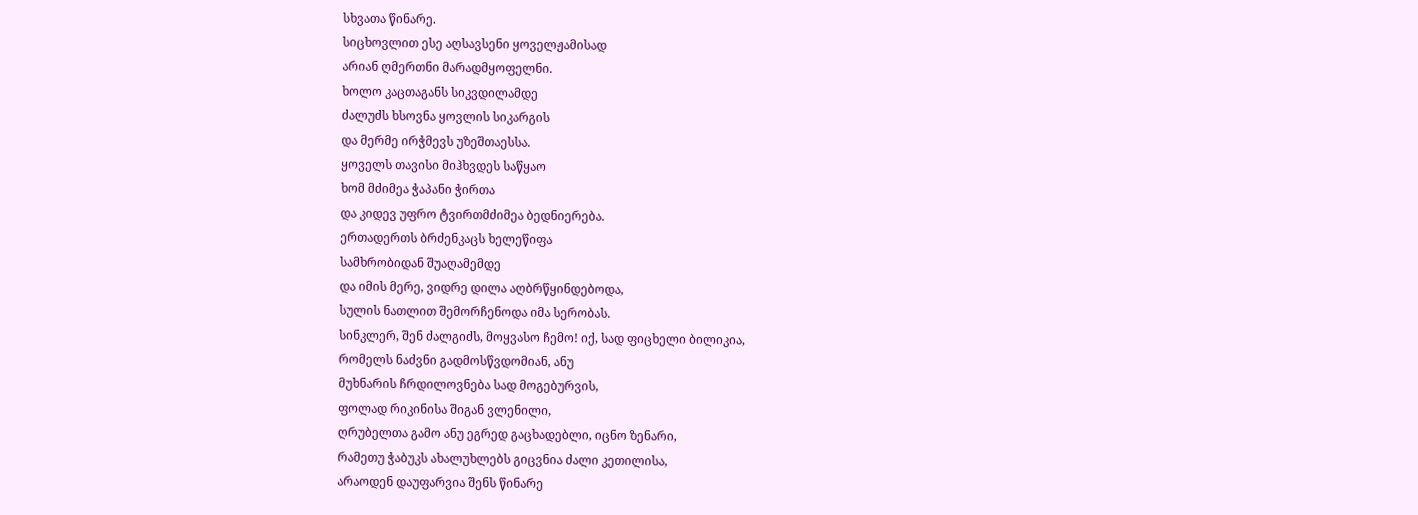სხვათა წინარე.
სიცხოვლით ესე აღსავსენი ყოველჟამისად
არიან ღმერთნი მარადმყოფელნი.
ხოლო კაცთაგანს სიკვდილამდე
ძალუძს ხსოვნა ყოვლის სიკარგის
და მერმე ირჭმევს უზეშთაესსა.
ყოველს თავისი მიჰხვდეს საწყაო
ხომ მძიმეა ჭაპანი ჭირთა
და კიდევ უფრო ტვირთმძიმეა ბედნიერება.
ერთადერთს ბრძენკაცს ხელეწიფა
სამხრობიდან შუაღამემდე
და იმის მერე, ვიდრე დილა აღბრწყინდებოდა,
სულის ნათლით შემორჩენოდა იმა სერობას.
სინკლერ, შენ ძალგიძს, მოყვასო ჩემო! იქ, სად ფიცხელი ბილიკია,
რომელს ნაძვნი გადმოსწვდომიან, ანუ
მუხნარის ჩრდილოვნება სად მოგებურვის,
ფოლად რიკინისა შიგან ვლენილი,
ღრუბელთა გამო ანუ ეგრედ გაცხადებლი, იცნო ზენარი,
რამეთუ ჭაბუკს ახალუხლებს გიცვნია ძალი კეთილისა,
არაოდენ დაუფარვია შენს წინარე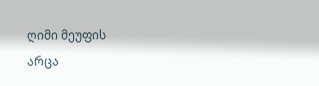ღიმი მეუფის
არცა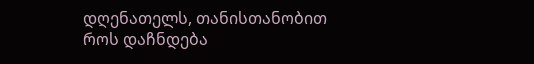დღენათელს, თანისთანობით როს დაჩნდება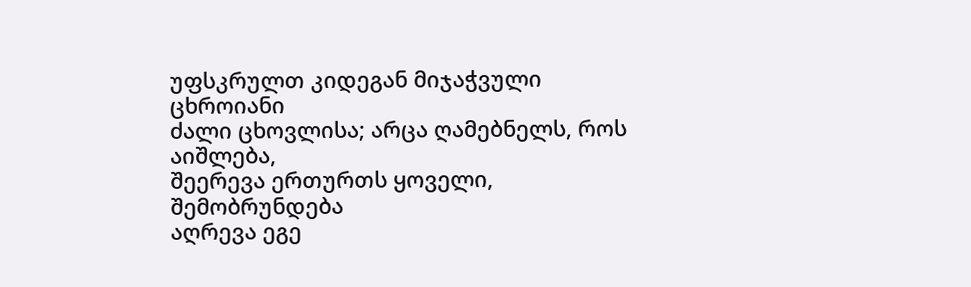უფსკრულთ კიდეგან მიჯაჭვული ცხროიანი
ძალი ცხოვლისა; არცა ღამებნელს, როს აიშლება,
შეერევა ერთურთს ყოველი, შემობრუნდება
აღრევა ეგე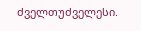ძველთუძველესი.